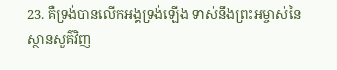23. គឺទ្រង់បានលើកអង្គទ្រង់ឡើង ទាស់នឹងព្រះអម្ចាស់នៃស្ថានសួគ៌វិញ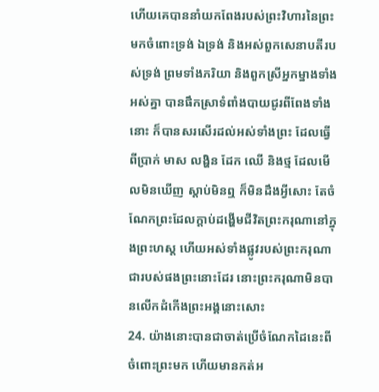ហើយគេបាននាំយកពែងរបស់ព្រះវិហារនៃព្រះមកចំពោះទ្រង់ ឯទ្រង់ និងអស់ពួកសេនាបតីរបស់ទ្រង់ ព្រមទាំងភរិយា និងពួកស្រីអ្នកម្នាងទាំងអស់គ្នា បានផឹកស្រាទំពាំងបាយជូរពីពែងទាំងនោះ ក៏បានសរសើរដល់អស់ទាំងព្រះ ដែលធ្វើពីប្រាក់ មាស លង្ហិន ដែក ឈើ និងថ្ម ដែលមើលមិនឃើញ ស្តាប់មិនឮ ក៏មិនដឹងអ្វីសោះ តែចំណែកព្រះដែលក្តាប់ដង្ហើមជីវិតព្រះករុណានៅក្នុងព្រះហស្ត ហើយអស់ទាំងផ្លូវរបស់ព្រះករុណាជារបស់ផងព្រះនោះដែរ នោះព្រះករុណាមិនបានលើកដំកើងព្រះអង្គនោះសោះ
24. យ៉ាងនោះបានជាចាត់ប្រើចំណែកដៃនេះពីចំពោះព្រះមក ហើយមានកត់អ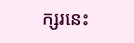ក្សរនេះ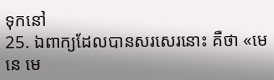ទុកនៅ
25. ឯពាក្យដែលបានសរសេរនោះ គឺថា «មេនេ មេ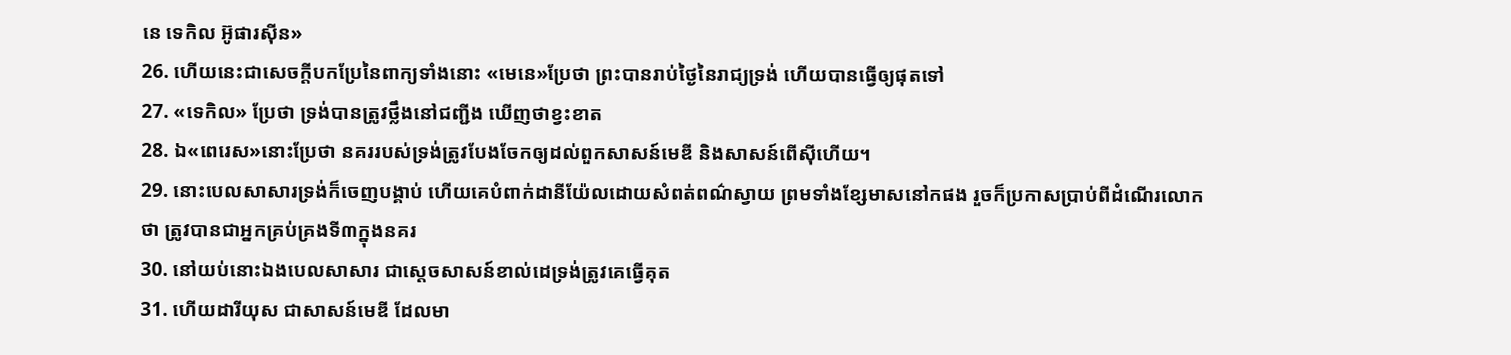នេ ទេកិល អ៊ូផារស៊ីន»
26. ហើយនេះជាសេចក្ដីបកប្រែនៃពាក្យទាំងនោះ «មេនេ»ប្រែថា ព្រះបានរាប់ថ្ងៃនៃរាជ្យទ្រង់ ហើយបានធ្វើឲ្យផុតទៅ
27. «ទេកិល» ប្រែថា ទ្រង់បានត្រូវថ្លឹងនៅជញ្ជីង ឃើញថាខ្វះខាត
28. ឯ«ពេរេស»នោះប្រែថា នគររបស់ទ្រង់ត្រូវបែងចែកឲ្យដល់ពួកសាសន៍មេឌី និងសាសន៍ពើស៊ីហើយ។
29. នោះបេលសាសារទ្រង់ក៏ចេញបង្គាប់ ហើយគេបំពាក់ដានីយ៉ែលដោយសំពត់ពណ៌ស្វាយ ព្រមទាំងខ្សែមាសនៅកផង រួចក៏ប្រកាសប្រាប់ពីដំណើរលោកថា ត្រូវបានជាអ្នកគ្រប់គ្រងទី៣ក្នុងនគរ
30. នៅយប់នោះឯងបេលសាសារ ជាស្តេចសាសន៍ខាល់ដេទ្រង់ត្រូវគេធ្វើគុត
31. ហើយដារីយុស ជាសាសន៍មេឌី ដែលមា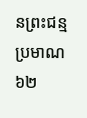នព្រះជន្មប្រមាណ៦២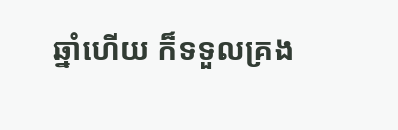ឆ្នាំហើយ ក៏ទទួលគ្រង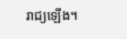រាជ្យឡើង។